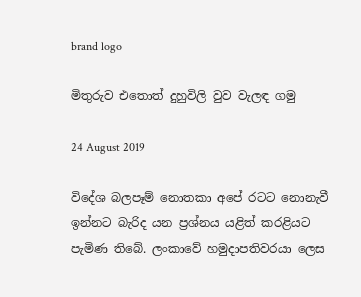brand logo

මිතුරුව එතොත් දුහුවිලි වුව වැලඳ ගමු

24 August 2019

විදේශ බලපෑම් නොතකා අපේ රටට නොනැවී ඉන්නට බැරිද යන ප්‍රශ්නය යළිත් කරළියට පැමිණ තිබේ. ලංකාවේ හමුදාපතිවරයා ලෙස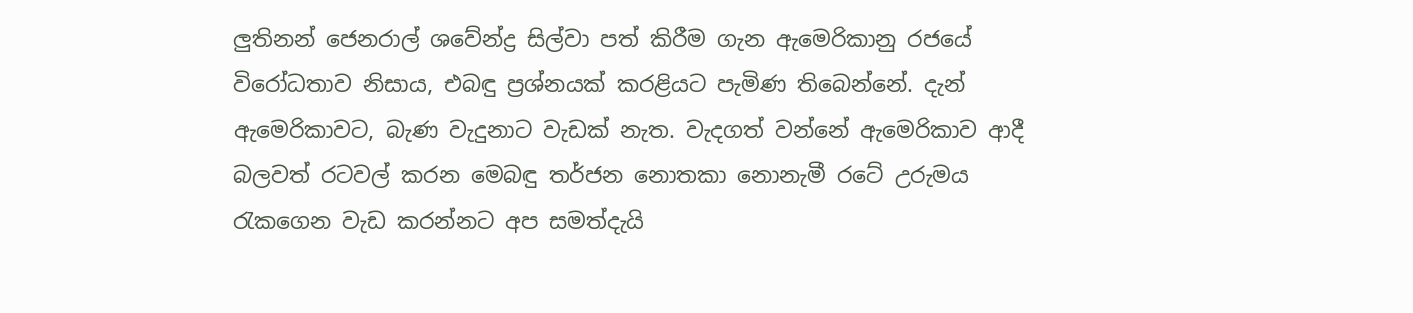ලුතිනන් ජෙනරාල් ශවේන්ද්‍ර සිල්වා පත් කිරීම ගැන ඇමෙරිකානු රජයේ විරෝධතාව නිසාය, එබඳු ප්‍රශ්නයක් කරළියට පැමිණ තිබෙන්නේ. දැන් ඇමෙරිකාවට, බැණ වැදුනාට වැඩක් නැත. වැදගත් වන්නේ ඇමෙරිකාව ආදී බලවත් රටවල් කරන මෙබඳු තර්ජන නොතකා නොනැමී රටේ උරුමය රැකගෙන වැඩ කරන්නට අප සමත්දැයි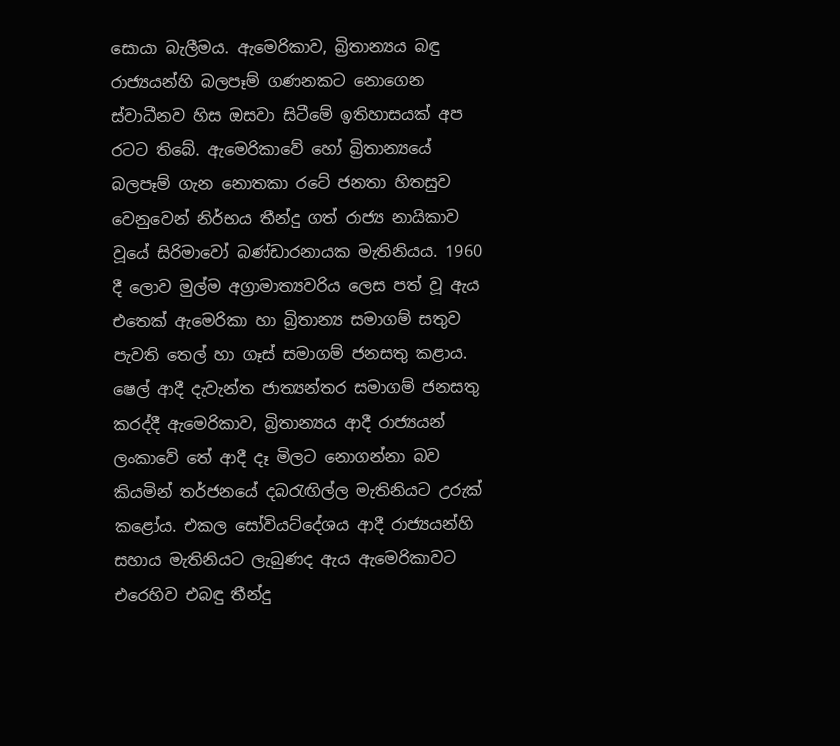සොයා බැලීමය. ඇමෙරිකාව, බ්‍රිතාන්‍යය බඳු රාජ්‍යයන්හි බලපෑම් ගණනකට නොගෙන ස්වාධීනව හිස ඔසවා සිටීමේ ඉතිහාසයක් අප රටට තිබේ. ඇමෙරිකාවේ හෝ බ්‍රිතාන්‍යයේ බලපෑම් ගැන නොතකා රටේ ජනතා හිතසුව වෙනුවෙන් නිර්භය තීන්දු ගත් රාජ්‍ය නායිකාව වූයේ සිරිමාවෝ බණ්ඩාරනායක මැතිනියය. 1960 දී ලොව මුල්ම අග්‍රාමාත්‍යවරිය ලෙස පත් වූ ඇය එතෙක් ඇමෙරිකා හා බ්‍රිතාන්‍ය සමාගම් සතුව පැවති තෙල් හා ගෑස් සමාගම් ජනසතු කළාය. ෂෙල් ආදී දැවැන්ත ජාත්‍යන්තර සමාගම් ජනසතු කරද්දී ඇමෙරිකාව, බ්‍රිතාන්‍යය ආදී රාජ්‍යයන් ලංකාවේ තේ ආදී දෑ මිලට නොගන්නා බව කියමින් තර්ජනයේ දබරැඟිල්ල මැතිනියට උරුක් කළෝය. එකල සෝවියට්දේශය ආදී රාජ්‍යයන්හි සහාය මැතිනියට ලැබුණද ඇය ඇමෙරිකාවට එරෙහිව එබඳු තීන්දු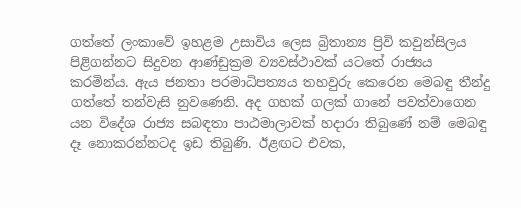ගත්තේ ලංකාවේ ඉහළම උසාවිය ලෙස බ්‍රිතාන්‍ය ප්‍රිවි කවුන්සිලය පිළිගන්නට සිදුවන ආණ්ඩුක්‍රම ව්‍යවස්ථාවක් යටතේ රාජ්‍යය කරමින්ය. ඇය ජනතා පරමාධිපත්‍යය තහවුරු කෙරෙන මෙබඳු තීන්දු ගත්තේ තන්වැසි නුවණෙනි. අද ගහක් ගලක් ගානේ පවත්වාගෙන යන විදේශ රාජ්‍ය සබඳතා පාඨමාලාවක් හදාරා තිබුණේ නම් මෙබඳු දෑ නොකරන්නටද ඉඩ තිබුණි. ඊළඟට එවක,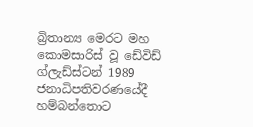බ්‍රිතාන්‍ය මෙරට මහ කොමසාරිස් වූ ඩේවිඩ් ග්ලැඩ්ස්ටන් 1989 ජනාධිපතිවරණයේදී හම්බන්තොට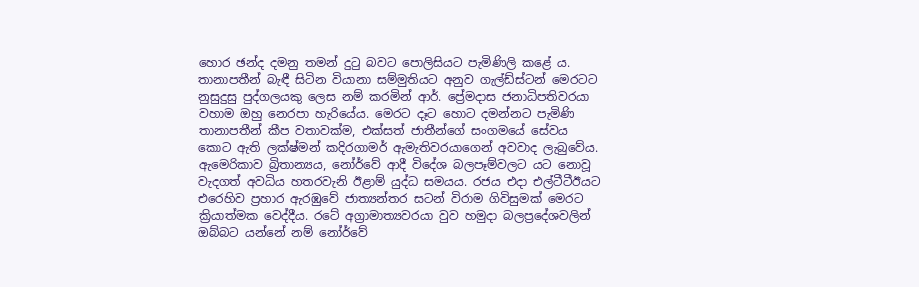හොර ඡන්ද දමනු තමන් දුටු බවට පොලිසියට පැමිණිලි කළේ ය. තානාපතීන් බැඳී සිටින වියානා සම්මුතියට අනුව ගැල්ඩ්ස්ටන් මෙරටට නුසුදුසු පුද්ගලයකු ලෙස නම් කරමින් ආර්. ප්‍රේමදාස ජනාධිපතිවරයා වහාම ඔහු නෙරපා හැරියේය. මෙරට දෑට හොට දමන්නට පැමිණි තානාපතීන් කීප වතාවක්ම, එක්සත් ජාතීන්ගේ සංගමයේ සේවය කොට ඇති ලක්ෂ්මන් කදිරගාමර් ඇමැතිවරයාගෙන් අවවාද ලැබුවේය. ඇමෙරිකාව බ්‍රිතාන්‍යය, නෝර්වේ ආදී විදේශ බලපෑම්වලට යට නොවූ වැදගත් අවධිය හතරවැනි ඊළාම් යුද්ධ සමයය. රජය එදා එල්ටීටීඊයට එරෙහිව ප්‍රහාර ඇරඹුවේ ජාත්‍යන්තර සටන් විරාම ගිවිසුමක් මෙරට ක්‍රියාත්මක වෙද්දීය. රටේ අග්‍රාමාත්‍යවරයා වුව හමුදා බලප්‍රදේශවලින් ඔබ්බට යන්නේ නම් නෝර්වේ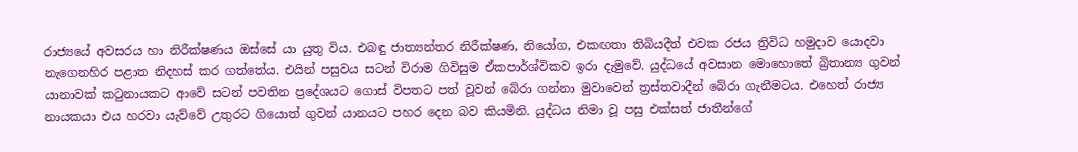රාජ්‍යයේ අවසරය හා නිරීක්ෂණය ඔස්සේ යා යුතු විය. එබඳු ජාත්‍යන්තර නිරීක්ෂණ, නියෝග, එකඟතා තිබියදීත් එවක රජය ත්‍රිවිධ හමුදාව යොදවා නැගෙනහිර පළාත නිදහස් කර ගත්තේය. එයින් පසුවය සටන් විරාම ගිවිසුම ඒකපාර්ශ්විකව ඉරා දැමුවේ. යුද්ධයේ අවසාන මොහොතේ බ්‍රිතාන්‍ය ගුවන් යානාවක් කටුනායකට ආවේ සටන් පවතින ප්‍රදේශයට ගොස් විපතට පත් වූවන් බේරා ගන්නා මුවාවෙන් ත්‍රස්තවාදීන් බේරා ගැනීමටය. එහෙත් රාජ්‍ය නායකයා එය හරවා යැව්වේ උතුරට ගියොත් ගුවන් යානයට පහර දෙන බව කියමිනි. යුද්ධය නිමා වූ පසු එක්සත් ජාතීන්ගේ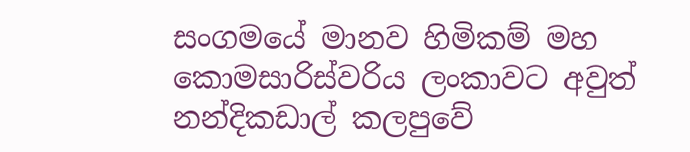සංගමයේ මානව හිමිකම් මහ කොමසාරිස්වරිය ලංකාවට අවුත් නන්දිකඩාල් කලපුවේ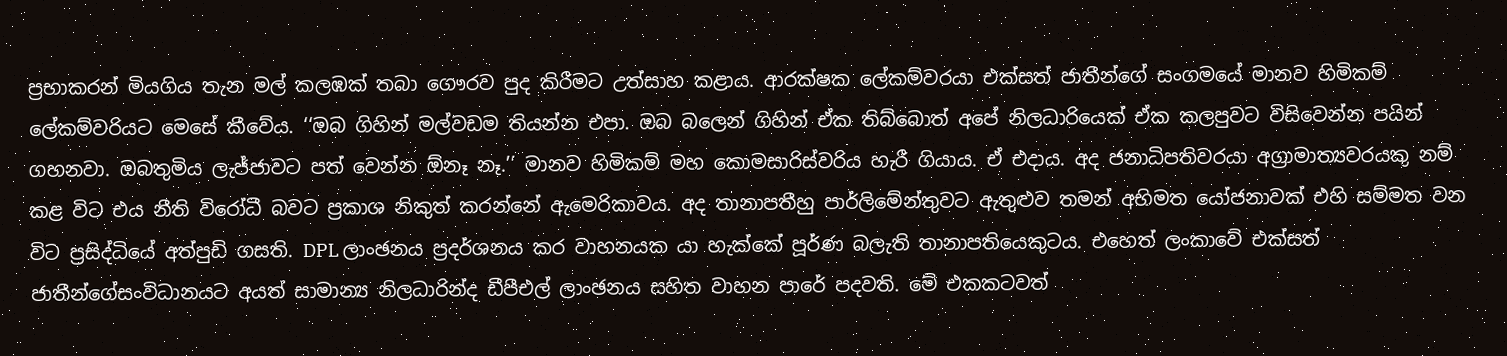ප්‍රභාකරන් මියගිය තැන මල් කලඹක් තබා ගෞරව පුද කිරීමට උත්සාහ කළාය. ආරක්ෂක ලේකම්වරයා එක්සත් ජාතීන්ගේ සංගමයේ මානව හිමිකම් ලේකම්වරියට මෙසේ කීවේය. ‘‘ඔබ ගිහින් මල්වඩම තියන්න එපා. ඔබ බලෙන් ගිහින් ඒක තිබ්බොත් අපේ නිලධාරියෙක් ඒක කලපුවට විසිවෙන්න පයින් ගහනවා. ඔබතුමිය ලැජ්ජාවට පත් වෙන්න ඕනෑ නෑ.’’ මානව හිමිකම් මහ කොමසාරිස්වරිය හැරී ගියාය. ඒ එදාය. අද ජනාධිපතිවරයා අග්‍රාමාත්‍යවරයකු නම් කළ විට එය නීති විරෝධී බවට ප්‍රකාශ නිකුත් කරන්නේ ඇමෙරිකාවය. අද තානාපතීහු පාර්ලිමේන්තුවට ඇතුළුව තමන් අභිමත යෝජනාවක් එහි සම්මත වන විට ප්‍රසිද්ධියේ අත්පුඩි ගසති. DPL ලාංඡනය ප්‍රදර්ශනය කර වාහනයක යා හැක්කේ පූර්ණ බලැති තානාපතියෙකුටය. එහෙත් ලංකාවේ එක්සත් ජාතීන්ගේසංවිධානයට අයත් සාමාන්‍ය නිලධාරින්ද ඩීපීඑල් ලාංඡනය සහිත වාහන පාරේ පදවති. මේ එකකටවත්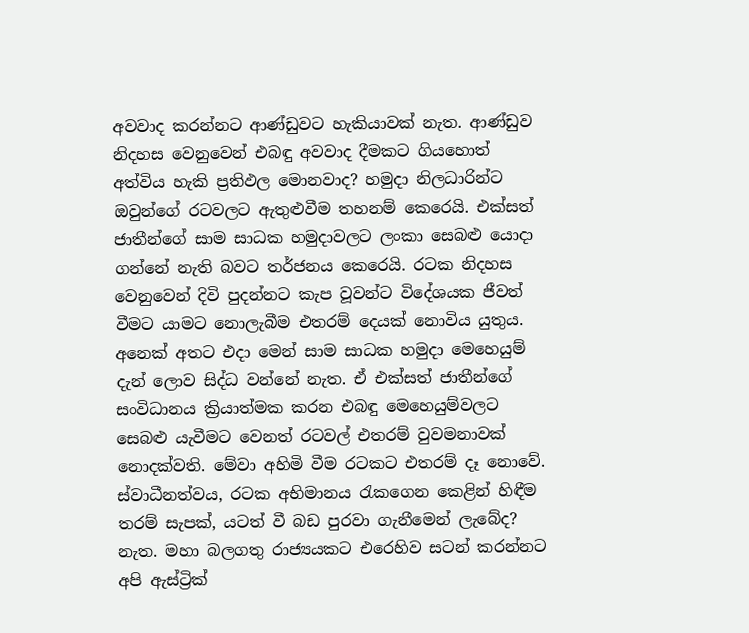අවවාද කරන්නට ආණ්ඩුවට හැකියාවක් නැත. ආණ්ඩුව නිදහස වෙනුවෙන් එබඳු අවවාද දීමකට ගියහොත් අත්විය හැකි ප්‍රතිඵල මොනවාද? හමුදා නිලධාරින්ට ඔවුන්ගේ රටවලට ඇතුළුවීම තහනම් කෙරෙයි. එක්සත් ජාතීන්ගේ සාම සාධක හමුදාවලට ලංකා සෙබළු යොදා ගන්නේ නැති බවට තර්ජනය කෙරෙයි. රටක නිදහස වෙනුවෙන් දිවි පුදන්නට කැප වූවන්ට විදේශයක ජීවත් වීමට යාමට නොලැබීම එතරම් දෙයක් නොවිය යුතුය. අනෙක් අතට එදා මෙන් සාම සාධක හමුදා මෙහෙයුම් දැන් ලොව සිද්ධ වන්නේ නැත. ඒ එක්සත් ජාතීන්ගේ සංවිධානය ක්‍රියාත්මක කරන එබඳු මෙහෙයුම්වලට සෙබළු යැවීමට වෙනත් රටවල් එතරම් වුවමනාවක් නොදක්වති. මේවා අහිමි වීම රටකට එතරම් දෑ නොවේ. ස්වාධීනත්වය, රටක අභිමානය රැකගෙන කෙළින් හිඳීම තරම් සැපක්, යටත් වී බඩ පුරවා ගැනීමෙන් ලැබේද? නැත. මහා බලගතු රාජ්‍යයකට එරෙහිව සටන් කරන්නට අපි ඇස්ට්‍රික්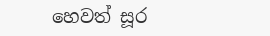හෙවත් සූර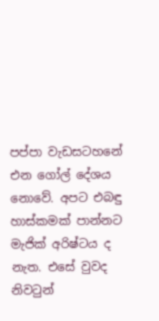පප්පා වැඩසටහනේ එන ගෝල් දේශය නොවේ. අපට එබඳු හාස්කමක් පාන්නට මැජික් අරිෂ්ටය ද නැත. එසේ වුවද නිවටුන්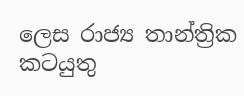ලෙස රාජ්‍ය තාන්ත්‍රික කටයුතු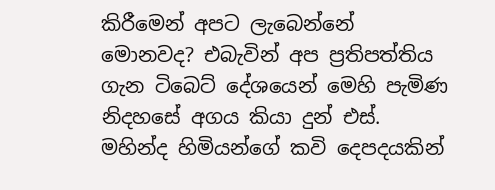කිරීමෙන් අපට ලැබෙන්නේ මොනවද? එබැවින් අප ප්‍රතිපත්තිය ගැන ටිබෙට් දේශයෙන් මෙහි පැමිණ නිදහසේ අගය කියා දුන් එස්. මහින්ද හිමියන්ගේ කවි දෙපදයකින්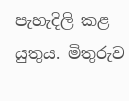පැහැදිලි කළ යුතුය. මිතුරුව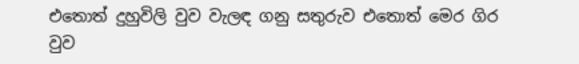එතොත් දුහුවිලි වුව වැලඳ ගනු සතුරුව එතොත් මෙර ගිර වුව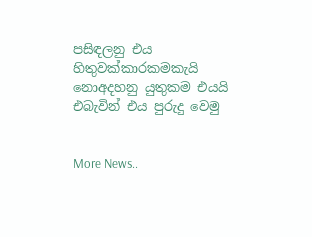පසිඳලනු එය හිතුවක්කාරකමකැයි නොඅදහනු යුතුකම එයයි එබැවින් එය පුරුදු වෙමු


More News..